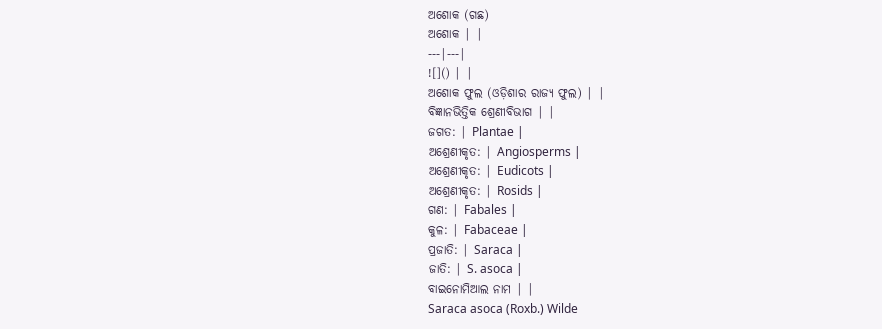ଅଶୋକ (ଗଛ)
ଅଶୋକ | |
---|---|
![]() | |
ଅଶୋକ ଫୁଲ (ଓଡ଼ିଶାର ରାଜ୍ୟ ଫୁଲ) | |
ବିଜ୍ଞାନଭିତ୍ତିକ ଶ୍ରେଣୀବିଭାଗ | |
ଜଗତ: | Plantae |
ଅଶ୍ରେଣୀକୃତ: | Angiosperms |
ଅଶ୍ରେଣୀକୃତ: | Eudicots |
ଅଶ୍ରେଣୀକୃତ: | Rosids |
ଗଣ: | Fabales |
କୁଳ: | Fabaceae |
ପ୍ରଜାତି: | Saraca |
ଜାତି: | S. asoca |
ବାଇନୋମିଆଲ ନାମ | |
Saraca asoca (Roxb.) Wilde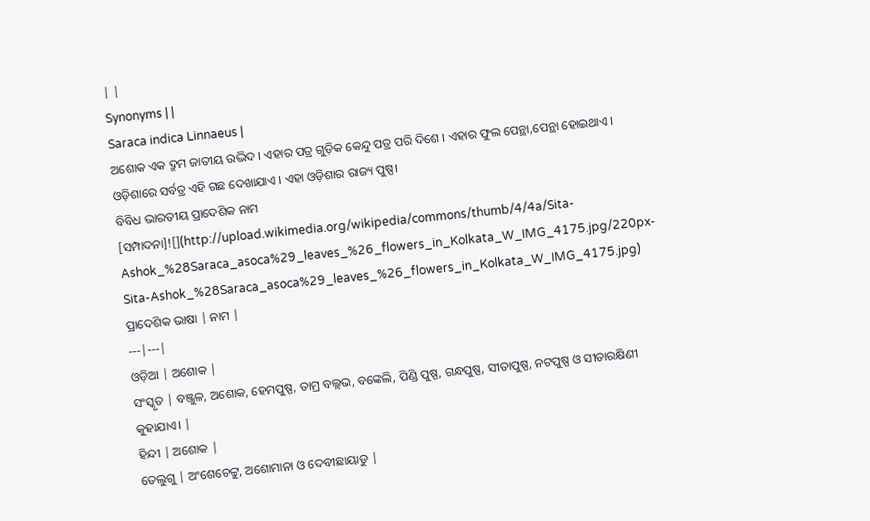| |
Synonyms | |
Saraca indica Linnaeus |
ଅଶୋକ ଏକ ଦ୍ରୁମ ଜାତୀୟ ଉଦ୍ଭିଦ । ଏହାର ପତ୍ର ଗୁଡ଼ିକ କେନ୍ଦୁ ପତ୍ର ପରି ଦିଶେ । ଏହାର ଫୁଲ ପେନ୍ଥା,ପେନ୍ଥା ହୋଇଥାଏ । ଓଡ଼ିଶାରେ ସର୍ବତ୍ର ଏହି ଗଛ ଦେଖାଯାଏ । ଏହା ଓଡ଼ିଶାର ରାଜ୍ୟ ପୁଷ୍ପ।
ବିବିଧ ଭାରତୀୟ ପ୍ରାଦେଶିକ ନାମ
[ସମ୍ପାଦନା]![](http://upload.wikimedia.org/wikipedia/commons/thumb/4/4a/Sita-Ashok_%28Saraca_asoca%29_leaves_%26_flowers_in_Kolkata_W_IMG_4175.jpg/220px-Sita-Ashok_%28Saraca_asoca%29_leaves_%26_flowers_in_Kolkata_W_IMG_4175.jpg)
ପ୍ରାଦେଶିକ ଭାଷା | ନାମ |
---|---|
ଓଡ଼ିଆ | ଅଶୋକ |
ସଂସ୍କୃତ | ବଞ୍ଜୁଳ, ଅଶୋକ, ହେମପୁଷ୍ପ, ତାମ୍ର ବଲ୍ଲଭ, ବଙ୍କେଲି, ପିଣ୍ଡି ପୁଷ୍ପ, ଗନ୍ଧପୁଷ୍ପ, ସୀତାପୁଷ୍ପ, ନଟପୁଷ୍ପ ଓ ସୀତାରକ୍ଷିଣୀ କୁହାଯାଏ। |
ହିନ୍ଦୀ | ଅଶୋକ |
ତେଲୁଗୁ | ଅଂଶେଚେଟ୍ଟୁ, ଅଶୋମାନା ଓ ଦେବୀଛାୟାଡୁ |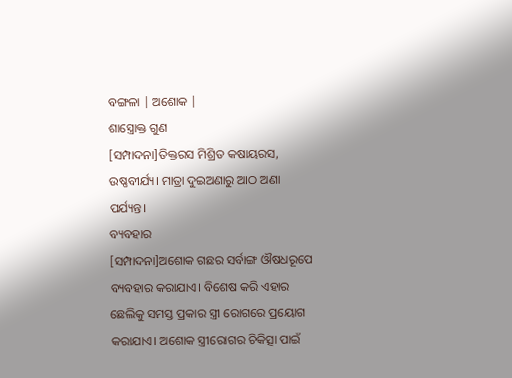ବଙ୍ଗଳା | ଅଶୋକ |
ଶାସ୍ତ୍ରୋକ୍ତ ଗୁଣ
[ସମ୍ପାଦନା]ତିକ୍ତରସ ମିଶ୍ରିତ କଷାୟରସ, ଉଷ୍ଣବୀର୍ଯ୍ୟ। ମାତ୍ରା ଦୁଇଅଣାରୁ ଆଠ ଅଣା ପର୍ଯ୍ୟନ୍ତ।
ବ୍ୟବହାର
[ସମ୍ପାଦନା]ଅଶୋକ ଗଛର ସର୍ବାଙ୍ଗ ଔଷଧରୂପେ ବ୍ୟବହାର କରାଯାଏ। ବିଶେଷ କରି ଏହାର ଛେଲିକୁ ସମସ୍ତ ପ୍ରକାର ସ୍ତ୍ରୀ ରୋଗରେ ପ୍ରୟୋଗ କରାଯାଏ। ଅଶୋକ ସ୍ତ୍ରୀରୋଗର ଚିକିତ୍ସା ପାଇଁ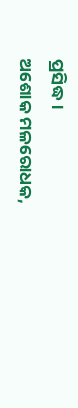ପ୍ରସିଦ୍ଧ।
ଅଶୋକ ମଳରୋଧକ,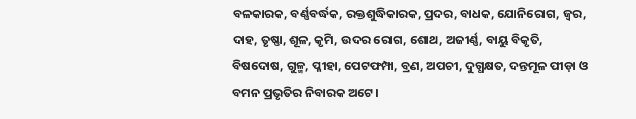ବଳକାରକ, ବର୍ଣ୍ଣବର୍ଦ୍ଧକ, ରକ୍ତଶୁଦ୍ଧିକାରକ, ପ୍ରଦର, ବାଧକ, ଯୋନିରୋଗ, ଜ୍ୱର, ଦାହ, ତୃଷ୍ଣା, ଶୂଳ, କୃମି, ଉଦର ରୋଗ, ଶୋଥ, ଅଜୀର୍ଣ୍ଣ, ବାୟୁ ବିକୃତି, ବିଷଦୋଷ, ଗୁଳ୍ମ, ପ୍ଳୀହା, ପେଟଫମ୍ପା, ବ୍ରଣ, ଅପଚୀ, ଦୁଗ୍ଧକ୍ଷତ, ଦନ୍ତମୂଳ ପୀଡ଼ା ଓ ବମନ ପ୍ରଭୃତିର ନିବାରକ ଅଟେ।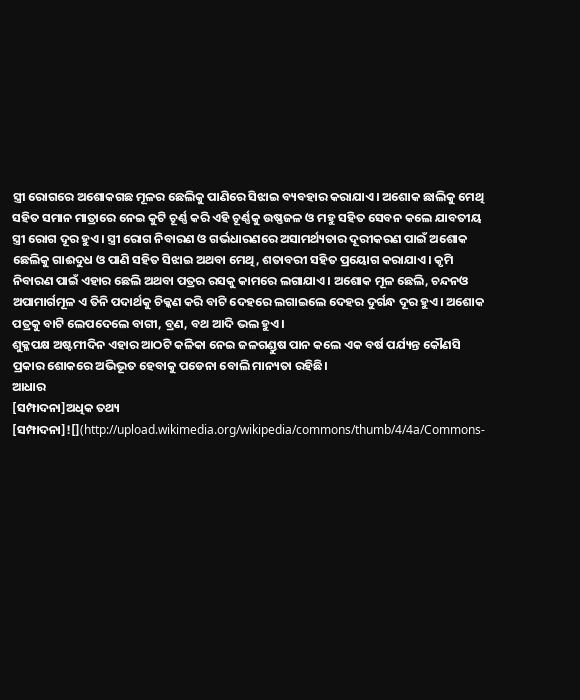ସ୍ତ୍ରୀ ରୋଗରେ ଅଶୋକଗଛ ମୂଳର ଛେଲିକୁ ପାଣିରେ ସିଝାଇ ବ୍ୟବହାର କରାଯାଏ। ଅଶୋକ ଛାଲିକୁ ମେଥି ସହିତ ସମାନ ମାତ୍ରାରେ ନେଇ କୁଟି ଚୂର୍ଣ୍ଣ କରି ଏହି ଚୂର୍ଣ୍ଣକୁ ଉଷ୍ଣଜଳ ଓ ମହୁ ସହିତ ସେବନ କଲେ ଯାବତୀୟ ସ୍ତ୍ରୀ ରୋଗ ଦୂର ହୁଏ। ସ୍ତ୍ରୀ ରୋଗ ନିବାରଣ ଓ ଗର୍ଭଧାରଣରେ ଅସାମର୍ଥ୍ୟତାର ଦୂରୀକରଣ ପାଇଁ ଅଶୋକ ଛେଲିକୁ ଗାଈଦୁଧ ଓ ପାଣି ସହିତ ସିଝାଇ ଅଥବା ମେଥି, ଶତାବରୀ ସହିତ ପ୍ରୟୋଗ କରାଯାଏ। କୃମି ନିବାରଣ ପାଇଁ ଏହାର ଛେଲି ଅଥବା ପତ୍ରର ରସକୁ କାମରେ ଲଗାଯାଏ। ଅଶୋକ ମୂଳ ଛେଲି, ଚନ୍ଦନଓ ଅପାମାର୍ଗମୂଳ ଏ ତିନି ପଦାର୍ଥକୁ ଚିକ୍କଣ କରି ବାଟି ଦେହରେ ଲଗାଇଲେ ଦେହର ଦୁର୍ଗନ୍ଧ ଦୂର ହୁଏ। ଅଶୋକ ପତ୍ରକୁ ବାଟି ଲେପଦେଲେ ବାଗୀ, ବ୍ରଣ, ବଥ ଆଦି ଭଲ ହୁଏ।
ଶୁକ୍ଳପକ୍ଷ ଅଷ୍ଟମୀଦିନ ଏହାର ଆଠଟି କଳିକା ନେଇ ଜଳଗଣ୍ଡୁଷ ପାନ କଲେ ଏକ ବର୍ଷ ପର୍ଯ୍ୟନ୍ତ କୌଣସି ପ୍ରକାର ଶୋକରେ ଅଭିଭୂତ ହେବାକୁ ପଡେନା ବୋଲି ମାନ୍ୟତା ରହିଛି।
ଆଧାର
[ସମ୍ପାଦନା]ଅଧିକ ତଥ୍ୟ
[ସମ୍ପାଦନା]![](http://upload.wikimedia.org/wikipedia/commons/thumb/4/4a/Commons-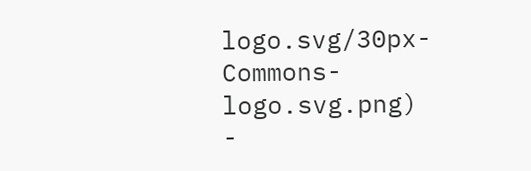logo.svg/30px-Commons-logo.svg.png)
-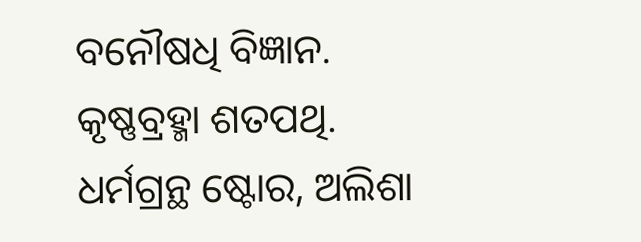ବନୌଷଧି ବିଜ୍ଞାନ. କୃଷ୍ଣବ୍ରହ୍ମା ଶତପଥି. ଧର୍ମଗ୍ରନ୍ଥ ଷ୍ଟୋର, ଅଲିଶା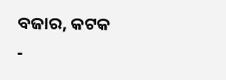ବଜାର, କଟକ
-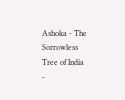Ashoka - The Sorrowless Tree of India
-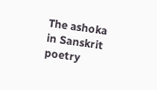The ashoka in Sanskrit poetry